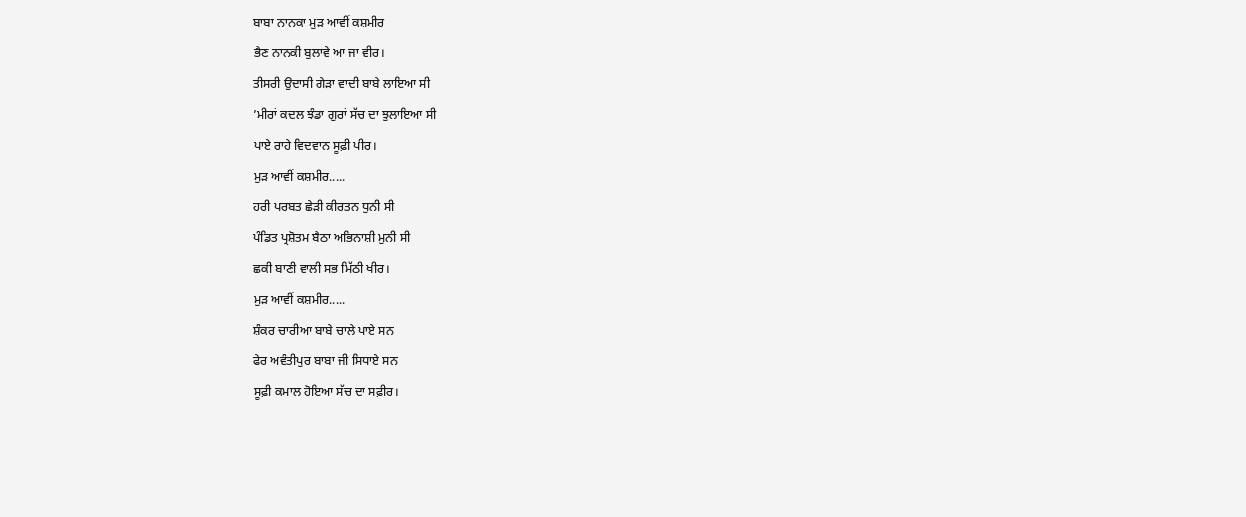ਬਾਬਾ ਨਾਨਕਾ ਮੁੜ ਆਵੀਂ ਕਸ਼ਮੀਰ
ਭੈਣ ਨਾਨਕੀ ਬੁਲਾਵੇ ਆ ਜਾ ਵੀਰ।
ਤੀਸਰੀ ਉਦਾਸੀ ਗੇੜਾ ਵਾਦੀ ਬਾਬੇ ਲਾਇਆ ਸੀ
’ਮੀਰਾਂ ਕਦਲ ਝੰਡਾ ਗੁਰਾਂ ਸੱਚ ਦਾ ਝੁਲਾਇਆ ਸੀ
ਪਾਏ ਰਾਹੇ ਵਿਦਵਾਨ ਸੂਫ਼ੀ ਪੀਰ।
ਮੁੜ ਆਵੀਂ ਕਸ਼ਮੀਰ.....
ਹਰੀ ਪਰਬਤ ਛੇੜੀ ਕੀਰਤਨ ਧੁਨੀ ਸੀ
ਪੰਡਿਤ ਪ੍ਰਸ਼ੋਤਮ ਬੈਠਾ ਅਭਿਨਾਸ਼ੀ ਮੁਨੀ ਸੀ
ਛਕੀ ਬਾਣੀ ਵਾਲੀ ਸਭ ਮਿੱਠੀ ਖੀਰ।
ਮੁੜ ਆਵੀਂ ਕਸ਼ਮੀਰ.....
ਸ਼ੰਕਰ ਚਾਰੀਆ ਬਾਬੇ ਚਾਲੇ ਪਾਏ ਸਨ
ਫੇਰ ਅਵੰਤੀਪੁਰ ਬਾਬਾ ਜੀ ਸਿਧਾਏ ਸਨ
ਸੂਫ਼ੀ ਕਮਾਲ ਹੋਇਆ ਸੱਚ ਦਾ ਸਫ਼ੀਰ।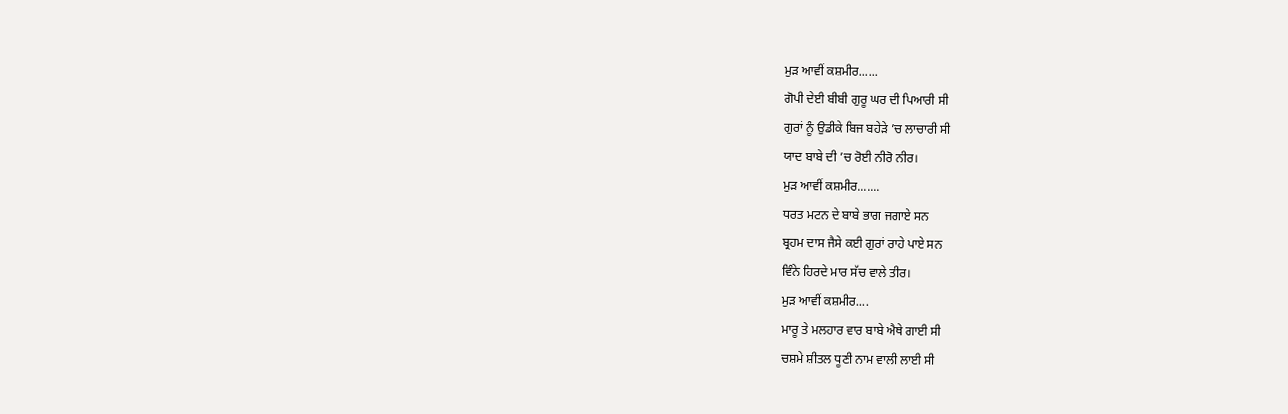ਮੁੜ ਆਵੀਂ ਕਸ਼ਮੀਰ......
ਗੋਪੀ ਦੇਈ ਬੀਬੀ ਗੁਰੂ ਘਰ ਦੀ ਪਿਆਰੀ ਸੀ
ਗੁਰਾਂ ਨੂੰ ਉਡੀਕੇ ਬਿਜ ਬਹੇੜੇ ’ਚ ਲਾਚਾਰੀ ਸੀ
ਯਾਦ ਬਾਬੇ ਦੀ ’ਚ ਰੋਈ ਨੀਰੋ ਨੀਰ।
ਮੁੜ ਆਵੀਂ ਕਸ਼ਮੀਰ.......
ਧਰਤ ਮਟਨ ਦੇ ਬਾਬੇ ਭਾਗ ਜਗਾਏ ਸਨ
ਬ੍ਰਹਮ ਦਾਸ ਜੈਸੇ ਕਈ ਗੁਰਾਂ ਰਾਹੇ ਪਾਏ ਸਨ
ਵਿੰਨੇ ਹਿਰਦੇ ਮਾਰ ਸੱਚ ਵਾਲੇ ਤੀਰ।
ਮੁੜ ਆਵੀਂ ਕਸ਼ਮੀਰ....
ਮਾਰੂ ਤੇ ਮਲਹਾਰ ਵਾਰ ਬਾਬੇ ਐਥੇ ਗਾਈ ਸੀ
ਚਸ਼ਮੇ ਸ਼ੀਤਲ ਧੂਣੀ ਨਾਮ ਵਾਲੀ ਲਾਈ ਸੀ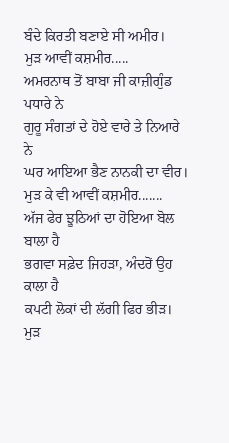ਬੰਦੇ ਕਿਰਤੀ ਬਣਾਏ ਸੀ ਅਮੀਰ।
ਮੁੜ ਆਵੀਂ ਕਸ਼ਮੀਰ.....
ਅਮਰਨਾਥ ਤੋਂ ਬਾਬਾ ਜੀ ਕਾਜ਼ੀਗੁੰਡ ਪਧਾਰੇ ਨੇ
ਗੁਰੂ ਸੰਗਤਾਂ ਦੇ ਹੋਏ ਵਾਰੇ ਤੇ ਨਿਆਰੇ ਨੇ
ਘਰ ਆਇਆ ਭੈਣ ਨਾਨਕੀ ਦਾ ਵੀਰ।
ਮੁੜ ਕੇ ਵੀ ਆਵੀਂ ਕਸ਼ਮੀਰ.......
ਅੱਜ ਫੇਰ ਝੂਠਿਆਂ ਦਾ ਹੋਇਆ ਬੋਲ ਬਾਲਾ ਹੈ
ਭਗਵਾ ਸਫ਼ੇਦ ਜਿਹੜਾ, ਅੰਦਰੋਂ ਉਹ ਕਾਲਾ ਹੈ
ਕਪਟੀ ਲੋਕਾਂ ਦੀ ਲੱਗੀ ਫਿਰ ਭੀੜ।
ਮੁੜ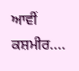ਆਵੀਂ ਕਸ਼ਮੀਰ....